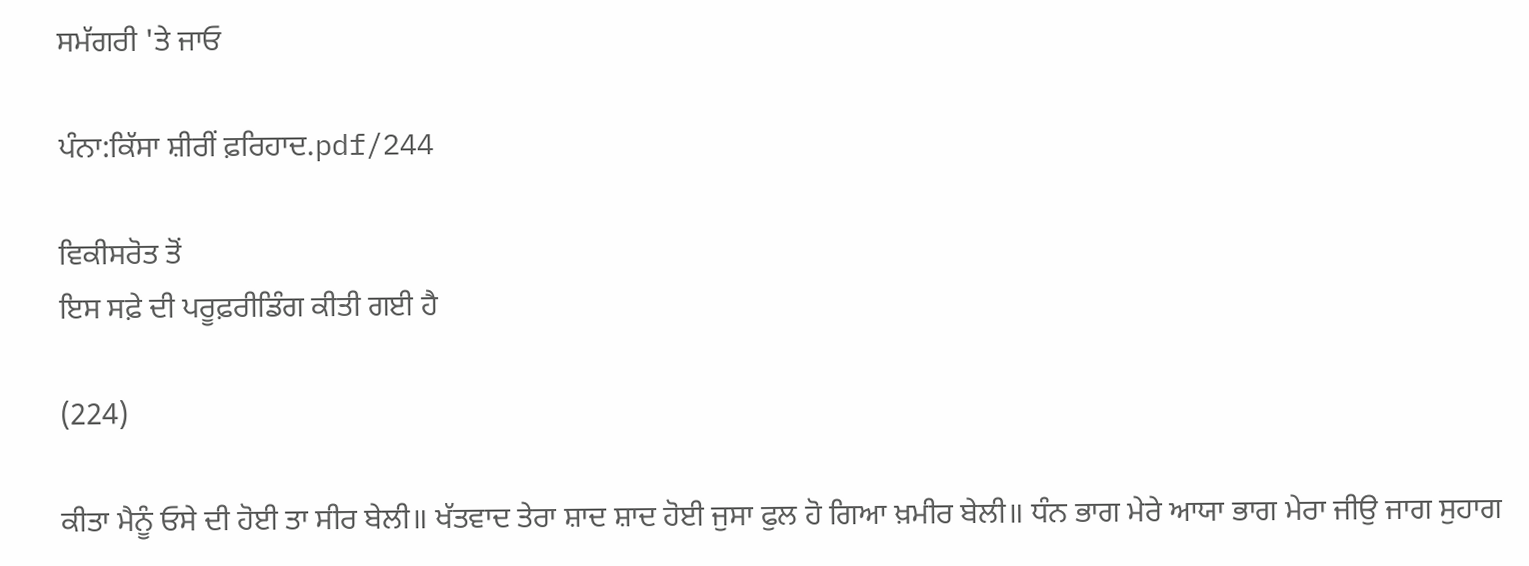ਸਮੱਗਰੀ 'ਤੇ ਜਾਓ

ਪੰਨਾ:ਕਿੱਸਾ ਸ਼ੀਰੀਂ ਫ਼ਰਿਹਾਦ.pdf/244

ਵਿਕੀਸਰੋਤ ਤੋਂ
ਇਸ ਸਫ਼ੇ ਦੀ ਪਰੂਫ਼ਰੀਡਿੰਗ ਕੀਤੀ ਗਈ ਹੈ

(224)

ਕੀਤਾ ਮੈਨੂੰ ਓਸੇ ਦੀ ਹੋਈ ਤਾ ਸੀਰ ਬੇਲੀ॥ ਖੱਤਵਾਦ ਤੇਰਾ ਸ਼ਾਦ ਸ਼ਾਦ ਹੋਈ ਜੁਸਾ ਫੁਲ ਹੋ ਗਿਆ ਖ਼ਮੀਰ ਬੇਲੀ॥ ਧੰਨ ਭਾਗ ਮੇਰੇ ਆਯਾ ਭਾਗ ਮੇਰਾ ਜੀਉ ਜਾਗ ਸੁਹਾਗ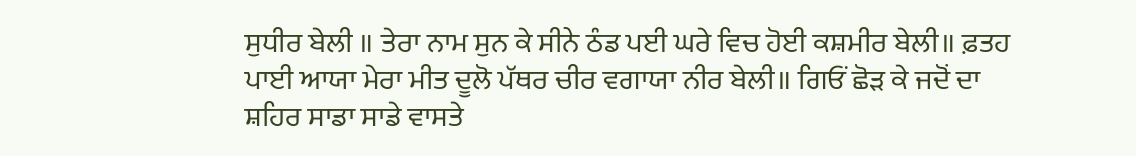ਸੁਧੀਰ ਬੇਲੀ ॥ ਤੇਰਾ ਨਾਮ ਸੁਨ ਕੇ ਸੀਨੇ ਠੰਡ ਪਈ ਘਰੇ ਵਿਚ ਹੋਈ ਕਸ਼ਮੀਰ ਬੇਲੀ॥ ਫ਼ਤਹ ਪਾਈ ਆਯਾ ਮੇਰਾ ਮੀਤ ਦੂਲੋ ਪੱਥਰ ਚੀਰ ਵਗਾਯਾ ਨੀਰ ਬੇਲੀ॥ ਗਿਓਂ ਛੋੜ ਕੇ ਜਦੋਂ ਦਾ ਸ਼ਹਿਰ ਸਾਡਾ ਸਾਡੇ ਵਾਸਤੇ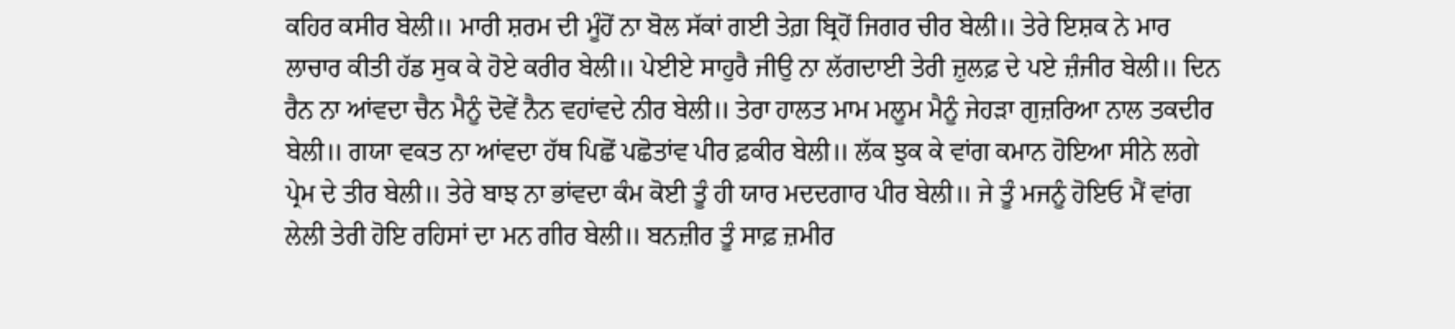ਕਹਿਰ ਕਸੀਰ ਬੇਲੀ॥ ਮਾਰੀ ਸ਼ਰਮ ਦੀ ਮੂੰਹੋਂ ਨਾ ਬੋਲ ਸੱਕਾਂ ਗਈ ਤੇਗ਼ ਬ੍ਰਿਹੋਂ ਜਿਗਰ ਚੀਰ ਬੇਲੀ॥ ਤੇਰੇ ਇਸ਼ਕ ਨੇ ਮਾਰ ਲਾਚਾਰ ਕੀਤੀ ਹੱਡ ਸੁਕ ਕੇ ਹੋਏ ਕਰੀਰ ਬੇਲੀ॥ ਪੇਈਏ ਸਾਹੁਰੈ ਜੀਉ ਨਾ ਲੱਗਦਾਈ ਤੇਰੀ ਜ਼ੁਲਫ਼ ਦੇ ਪਏ ਜ਼ੰਜੀਰ ਬੇਲੀ॥ ਦਿਨ ਰੈਨ ਨਾ ਆਂਵਦਾ ਚੈਨ ਮੈਨੂੰ ਦੋਵੇਂ ਨੈਨ ਵਹਾਂਵਦੇ ਨੀਰ ਬੇਲੀ॥ ਤੇਰਾ ਹਾਲਤ ਮਾਮ ਮਲੂਮ ਮੈਨੂੰ ਜੇਹੜਾ ਗੁਜ਼ਰਿਆ ਨਾਲ ਤਕਦੀਰ ਬੇਲੀ॥ ਗਯਾ ਵਕਤ ਨਾ ਆਂਵਦਾ ਹੱਥ ਪਿਛੋਂ ਪਛੋਤਾਂਵ ਪੀਰ ਫ਼ਕੀਰ ਬੇਲੀ॥ ਲੱਕ ਝੁਕ ਕੇ ਵਾਂਗ ਕਮਾਨ ਹੋਇਆ ਸੀਨੇ ਲਗੇ ਪ੍ਰੇਮ ਦੇ ਤੀਰ ਬੇਲੀ॥ ਤੇਰੇ ਬਾਝ ਨਾ ਭਾਂਵਦਾ ਕੰਮ ਕੋਈ ਤੂੰ ਹੀ ਯਾਰ ਮਦਦਗਾਰ ਪੀਰ ਬੇਲੀ॥ ਜੇ ਤੂੰ ਮਜਨੂੰ ਹੋਇਓ ਮੈਂ ਵਾਂਗ ਲੇਲੀ ਤੇਰੀ ਹੋਇ ਰਹਿਸਾਂ ਦਾ ਮਨ ਗੀਰ ਬੇਲੀ॥ ਬਨਜ਼ੀਰ ਤੂੰ ਸਾਫ਼ ਜ਼ਮੀਰ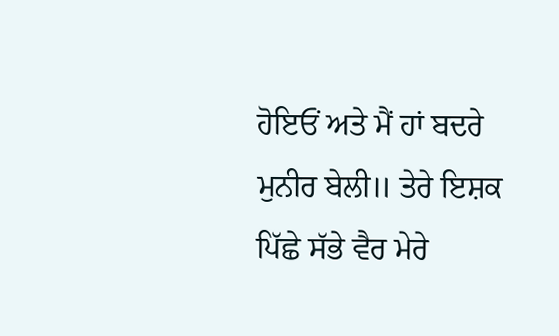ਹੋਇਓਂ ਅਤੇ ਮੈਂ ਹਾਂ ਬਦਰੇ ਮੁਨੀਰ ਬੇਲੀ॥ ਤੇਰੇ ਇਸ਼ਕ ਪਿੱਛੇ ਸੱਭੇ ਵੈਰ ਮੇਰੇ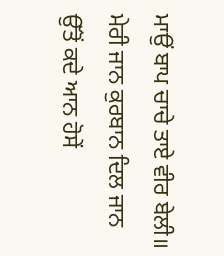ਮਾਉਂ ਬਾਪ ਚਾਚੇ ਤਾਏ ਵੀਰ ਬੇਲੀ॥ ਮੇਰੀ ਜਾਨ ਕੁਰਬਾਨ ਦਿਲ ਜਾਨ ਉੱਤੋਂ ਕਦੇ ਆਨ ਹੋਸੇਂ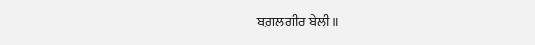ਬਗ਼ਲਗੀਰ ਬੇਲੀ॥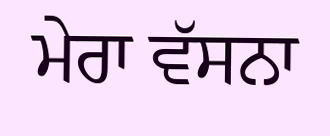ਮੇਰਾ ਵੱਸਨਾ